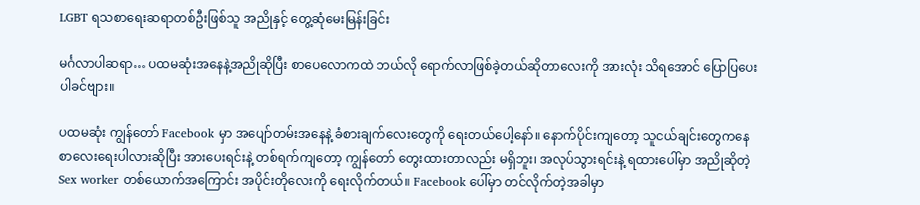LGBT ရသစာရေးဆရာတစ်ဦးဖြစ်သူ အညိုနှင့် တွေ့ဆုံမေးမြန်းခြင်း

မင်္ဂလာပါဆရာ… ပထမဆုံးအနေနဲ့အညိုဆိုပြီး စာပေလောကထဲ ဘယ်လို ရောက်လာဖြစ်ခဲ့တယ်ဆိုတာလေးကို အားလုံး သိရအောင် ပြောပြပေးပါခင်ဗျား။

ပထမဆုံး ကျွန်တော် Facebook မှာ အပျော်တမ်းအနေနဲ့ ခံစားချက်လေးတွေကို ရေးတယ်ပေါ့နော်။ နောက်ပိုင်းကျတော့ သူငယ်ချင်းတွေကနေ စာလေးရေးပါလားဆိုပြီး အားပေးရင်းနဲ့ တစ်ရက်ကျတော့ ကျွန်တော် တွေးထားတာလည်း မရှိဘူး၊ အလုပ်သွားရင်းနဲ့ ရထားပေါ်မှာ အညိုဆိုတဲ့ Sex worker တစ်ယောက်အကြောင်း အပိုင်းတိုလေးကို ရေးလိုက်တယ်။ Facebook ပေါ်မှာ တင်လိုက်တဲ့အခါမှာ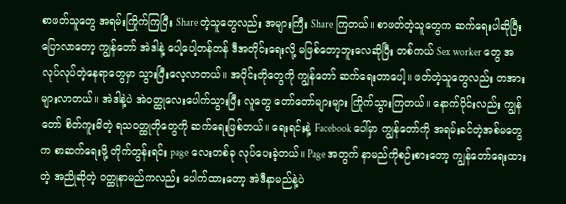စာဖတ်သူတွေ အရမ်းကြိုက်ကြပြီး Share တဲ့သူတွေလည်း အများကြီး Share ကြတယ်။ စာဖတ်တဲ့သူတွေက ဆက်ရေးပါဆိုပြီး ပြောလာတော့ ကျွန်တော် အဲဒါနဲ့ ပေါ့ပေါ့တန်တန် ဒီအတိုင်းရေးလို့ မဖြစ်တော့ဘူးလေဆိုပြီး တစ်ကယ် Sex worker တွေ အလုပ်လုပ်တဲ့နေရာတွေမှာ သွားပြီးလေ့လာတယ်။ အပိုင်းတိုတွေကို ကျွန်တော် ဆက်ရေးတာပေါ့။ ဖတ်တဲ့သူတွေလည်း တအားများလာတယ်။ အဲဒါနဲ့ပဲ အဲဝတ္ထုလေးပေါက်သွားပြီး လူတွေ တော်တော်များများ ကြိုက်သွားကြတယ်။ နောက်ပိုင်းလည်း ကျွန်တော် စိတ်ကူးမိတဲ့ ရသဝတ္ထုတိုတွေကို ဆက်ရေးဖြစ်တယ်။ ရေးရင်းနဲ့ Facebook ပေါ်မှာ ကျွန်တော်ကို အရမ်းခင်တဲ့အစ်မတွေက စာဆက်ရေးဖို့ တိုက်တွန်းရင်း page လေးတစ်ခု လုပ်ပေးခဲ့တယ်။ Page အတွက် နာမည်ကိုစဉ်းစားတော့ ကျွန်တော်ရေးထားတဲ့ အညိုဆိုတဲ့ ဝတ္ထုနာမည်ကလည်း ပေါက်ထားတော့ အဲဒီနာမည်နဲ့ပဲ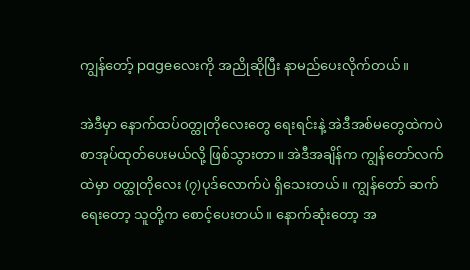ကျွန်တော့် pageလေးကို အညိုဆိုပြီး နာမည်ပေးလိုက်တယ်။

အဲဒီမှာ နောက်ထပ်ဝတ္ထုတိုလေးတွေ ရေးရင်းနဲ့ အဲဒီအစ်မတွေထဲကပဲ စာအုပ်ထုတ်ပေးမယ်လို့ ဖြစ်သွားတာ။ အဲဒီအချိန်က ကျွန်တော်လက်ထဲမှာ ဝတ္ထုတိုလေး (၇)ပုဒ်လောက်ပဲ ရှိသေးတယ်။ ကျွန်တော် ဆက်ရေးတော့ သူတို့က စောင့်ပေးတယ်။ နောက်ဆုံးတော့ အ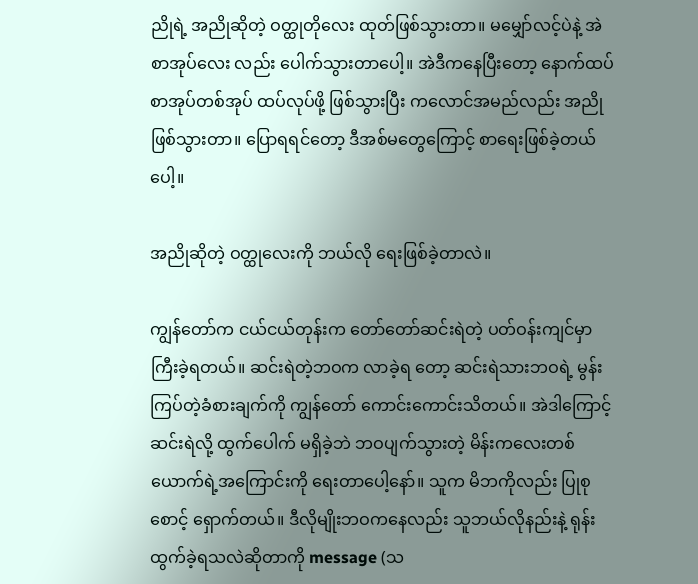ညိုရဲ့ အညိုဆိုတဲ့ ဝတ္ထုတိုလေး ထုတ်ဖြစ်သွားတာ။ မမျှော်လင့်ပဲနဲ့ အဲစာအုပ်လေး လည်း ပေါက်သွားတာပေါ့။ အဲဒီကနေပြီးတော့ နောက်ထပ် စာအုပ်တစ်အုပ် ထပ်လုပ်ဖို့ ဖြစ်သွားပြီး ကလောင်အမည်လည်း အညိုဖြစ်သွားတာ။ ပြောရရင်တော့ ဒီအစ်မတွေကြောင့် စာရေးဖြစ်ခဲ့တယ်ပေါ့။

အညိုဆိုတဲ့ ဝတ္ထုလေးကို ဘယ်လို ရေးဖြစ်ခဲ့တာလဲ။

ကျွန်တော်က ငယ်ငယ်တုန်းက တော်တော်ဆင်းရဲတဲ့ ပတ်ဝန်းကျင်မှာ ကြီးခဲ့ရတယ်။ ဆင်းရဲတဲ့ဘဝက လာခဲ့ရ တော့ ဆင်းရဲသားဘဝရဲ့ မွန်းကြပ်တဲ့ခံစားချက်ကို ကျွန်တော် ကောင်းကောင်းသိတယ်။ အဲဒါကြောင့် ဆင်းရဲလို့ ထွက်ပေါက် မရှိခဲ့ဘဲ ဘဝပျက်သွားတဲ့ မိန်းကလေးတစ်ယောက်ရဲ့အကြောင်းကို ရေးတာပေါ့နော်။ သူက မိဘကိုလည်း ပြုစုစောင့် ရှောက်တယ်။ ဒီလိုမျိုးဘဝကနေလည်း သူဘယ်လိုနည်းနဲ့ ရုန်းထွက်ခဲ့ရသလဲဆိုတာကို message (သ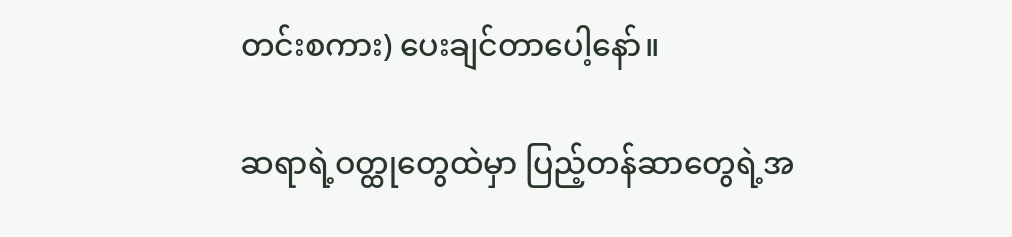တင်းစကား) ပေးချင်တာပေါ့နော်။

ဆရာရဲ့ဝတ္ထုတွေထဲမှာ ပြည့်တန်ဆာတွေရဲ့အ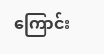ကြောင်း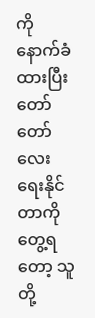ကို နောက်ခံထားပြီး တော်တော်လေး ရေးနိုင်တာကို တွေ့ရတော့ သူတို့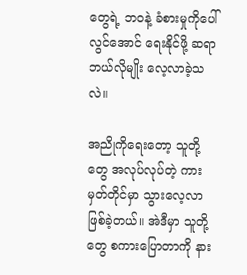တွေရဲ့ ဘဝနဲ့ ခံစားမှုကိုပေါ်လွင်အောင် ရေးနိုင်ဖို့ ဆရာ ဘယ်လိုမျိုး လေ့လာခဲ့သလဲ။

အညိုကိုရေးတော့ သူတို့တွေ အလုပ်လုပ်တဲ့ ကားမှတ်တိုင်မှာ သွားလေ့လာဖြစ်ခဲ့တယ်။ အဲဒီမှာ သူတို့တွေ စကားပြောတာကို နား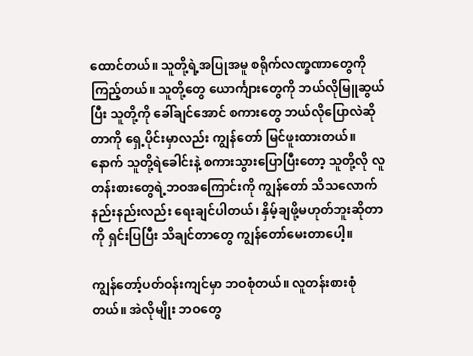ထောင်တယ်။ သူတို့ရဲ့အပြုအမူ စရိုက်လဏ္ခဏာတွေကို ကြည့်တယ်။ သူတို့တွေ ယောင်္ကျားတွေကို ဘယ်လိုမြူဆွယ်ပြီး သူတို့ကို ခေါ်ချင်အောင် စကားတွေ ဘယ်လိုပြောလဲဆိုတာကို ရှေ့ပိုင်းမှာလည်း ကျွန်တော် မြင်ဖူးထားတယ်။ နောက် သူတို့ရဲခေါင်းနဲ့ စကားသွားပြောပြီးတော့ သူတို့လို လူတန်းစားတွေရဲ့ဘဝအကြောင်းကို ကျွန်တော် သိသလောက် နည်းနည်းလည်း ရေးချင်ပါတယ်၊ နှိမ့်ချဖို့မဟုတ်ဘူးဆိုတာကို ရှင်းပြပြီး သိချင်တာတွေ ကျွန်တော်မေးတာပေါ့။

ကျွန်တော့်ပတ်ဝန်းကျင်မှာ ဘဝစုံတယ်။ လူတန်းစားစုံတယ်။ အဲလိုမျိုး ဘဝတွေ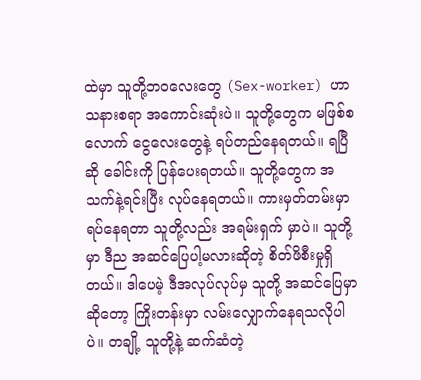ထဲမှာ သူတို့ဘဝလေးတွေ (Sex-worker) ဟာ သနားစရာ အကောင်းဆုံးပဲ။ သူတို့တွေက မဖြစ်စလောက် ငွေလေးတွေနဲ့ ရပ်တည်နေရတယ်။ ရပြီဆို ခေါင်းကို ပြန်ပေးရတယ်။ သူတို့တွေက အသက်နဲ့ရင်းပြီး လုပ်နေရတယ်။ ကားမှတ်တမ်းမှာ ရပ်နေရတာ သူတို့လည်း အရမ်းရှက် မှာပဲ။ သူတို့မှာ ဒီည အဆင်ပြေပါ့မလားဆိုတဲ့ စိတ်ဖိစီးမှုရှိတယ်။ ဒါပေမဲ့ ဒီအလုပ်လုပ်မှ သူတို့ အဆင်ပြေမှာဆိုတော့ ကြိုးတန်းမှာ လမ်းလျှောက်နေရသလိုပါပဲ။ တချို့ သူတို့နဲ့ ဆက်ဆံတဲ့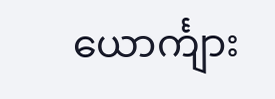ယောင်္ကျား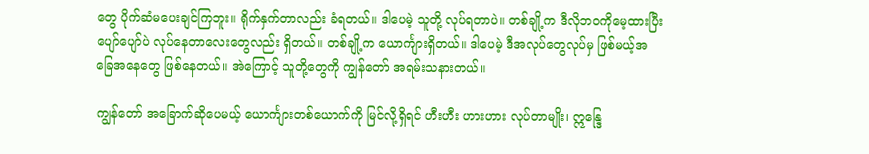တွေ ပိုက်ဆံမပေးချင်ကြဘူး။ ရိုက်နှက်တာလည်း ခံရတယ်။ ဒါပေမဲ့ သူတို့ လုပ်ရတာပဲ။ တစ်ချို့က ဒီလိုဘဝကိုမေ့ထားပြီး ပျော်ပျော်ပဲ လုပ်နေတာလေးတွေလည်း ရှိတယ်။ တစ်ချို့က ယောင်္ကျားရှိတယ်။ ဒါပေမဲ့ ဒီအလုပ်တွေလုပ်မှ ဖြစ်မယ့်အခြေအနေတွေ ဖြစ်နေတယ်။ အဲကြောင့် သူတို့တွေကို ကျွန်တော် အရမ်းသနားတယ်။

ကျွန်တော် အခြောက်ဆိုပေမယ့် ယောင်္ကျားတစ်ယောက်ကို မြင်လို့ရှိရင် ဟီးဟီး ဟားဟား လုပ်တာမျိုး၊ ဣန္ဒြေ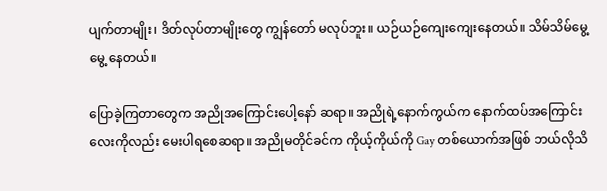ပျက်တာမျိုး၊ ဒိတ်လုပ်တာမျိုးတွေ ကျွန်တော် မလုပ်ဘူး။ ယဉ်ယဉ်ကျေးကျေးနေတယ်။ သိမ်သိမ်မွေ့မွေ့ နေတယ်။

ပြောခဲ့ကြတာတွေက အညိုအကြောင်းပေါ့နော် ဆရာ။ အညိုရဲ့နောက်ကွယ်က နောက်ထပ်အကြောင်းလေးကိုလည်း မေးပါရစေဆရာ။ အညိုမတိုင်ခင်က ကိုယ့်ကိုယ်ကို Gay တစ်ယောက်အဖြစ် ဘယ်လိုသိ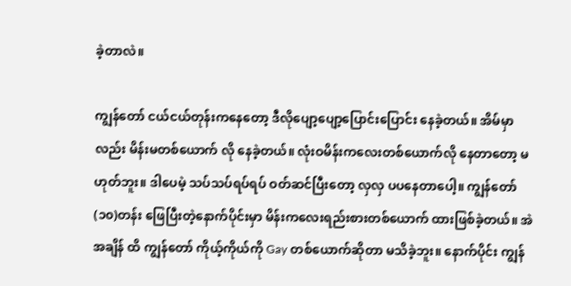ခဲ့တာလဲ။

ကျွန်တော် ငယ်ငယ်တုန်းကနေတော့ ဒီလိုပျော့ပျော့ပြောင်းပြောင်း နေခဲ့တယ်။ အိမ်မှာလည်း မိန်းမတစ်ယောက် လို နေခဲ့တယ်။ လုံးဝမိန်းကလေးတစ်ယောက်လို နေတာတော့ မဟုတ်ဘူး။ ဒါပေမဲ့ သပ်သပ်ရပ်ရပ် ဝတ်ဆင်ပြီးတော့ လှလှ ပပနေတာပေါ့။ ကျွန်တော် (၁၀)တန်း ဖြေပြီးတဲ့နောက်ပိုင်းမှာ မိန်းကလေးရည်းစားတစ်ယောက် ထားဖြစ်ခဲ့တယ်။ အဲအချိန် ထိ ကျွန်တော် ကိုယ့်ကိုယ်ကို Gay တစ်ယောက်ဆိုတာ မသိခဲ့ဘူး။ နောက်ပိုင်း ကျွန်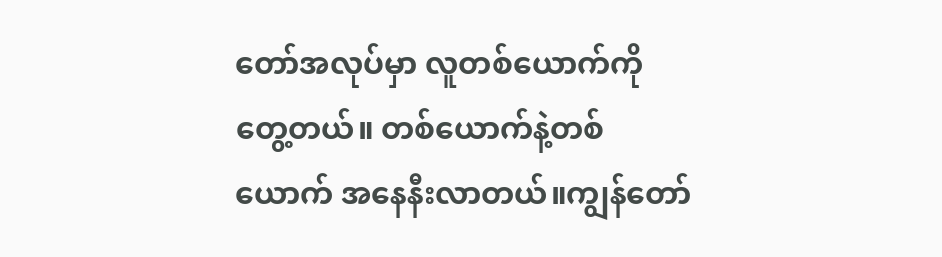တော်အလုပ်မှာ လူတစ်ယောက်ကို တွေ့တယ်။ တစ်ယောက်နဲ့တစ်ယောက် အနေနီးလာတယ်။ကျွန်တော်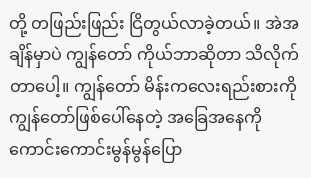တို့ တဖြည်းဖြည်း ငြိတွယ်လာခဲ့တယ်။ အဲအချိန်မှာပဲ ကျွန်တော် ကိုယ်ဘာဆိုတာ သိလိုက်တာပေါ့။ ကျွန်တော် မိန်းကလေးရည်းစားကို ကျွန်တော်ဖြစ်ပေါ်နေတဲ့ အခြေအနေကို ကောင်းကောင်းမွန်မွန်ပြော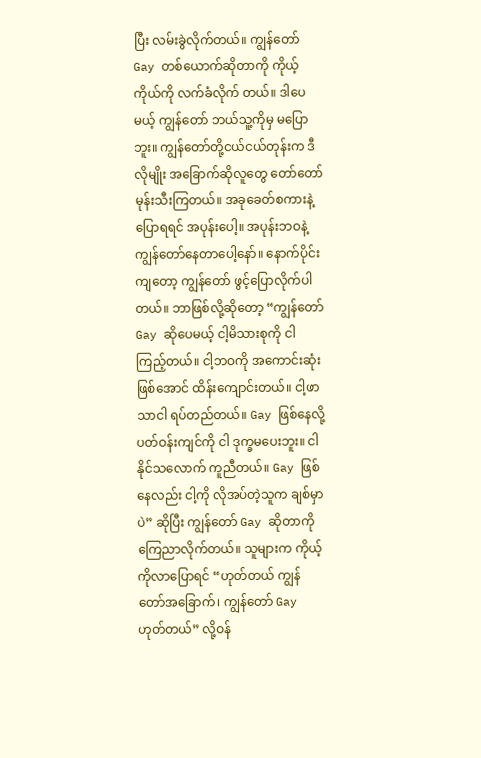ပြီး လမ်းခွဲလိုက်တယ်။ ကျွန်တော် Gay တစ်ယောက်ဆိုတာကို ကိုယ့်ကိုယ်ကို လက်ခံလိုက် တယ်။ ဒါပေမယ့် ကျွန်တော် ဘယ်သူ့ကိုမှ မပြောဘူး။ ကျွန်တော်တို့ငယ်ငယ်တုန်းက ဒီလိုမျိုး အခြောက်ဆိုလူတွေ တော်တော်မုန်းသီးကြတယ်။ အခုခေတ်စကားနဲ့ပြောရရင် အပုန်းပေါ့။ အပုန်းဘဝနဲ့ ကျွန်တော်နေတာပေါ့နော်။ နောက်ပိုင်းကျတော့ ကျွန်တော် ဖွင့်ပြောလိုက်ပါတယ်။ ဘာဖြစ်လို့ဆိုတော့ “ကျွန်တော် Gay ဆိုပေမယ့် ငါ့မိသားစုကို ငါ ကြည့်တယ်။ ငါ့ဘဝကို အကောင်းဆုံးဖြစ်အောင် ထိန်းကျောင်းတယ်။ ငါ့ဖာသာငါ ရပ်တည်တယ်။ Gay ဖြစ်နေလို့ ပတ်ဝန်းကျင်ကို ငါ ဒုက္ခမပေးဘူး။ ငါ နိုင်သလောက် ကူညီတယ်။ Gay ဖြစ်နေလည်း ငါ့ကို လိုအပ်တဲ့သူက ချစ်မှာပဲ” ဆိုပြီး ကျွန်တော် Gay ဆိုတာကို ကြေညာလိုက်တယ်။ သူများက ကိုယ့်ကိုလာပြောရင် “ဟုတ်တယ် ကျွန်တော်အခြောက်၊ ကျွန်တော် Gay ဟုတ်တယ်” လို့ဝန်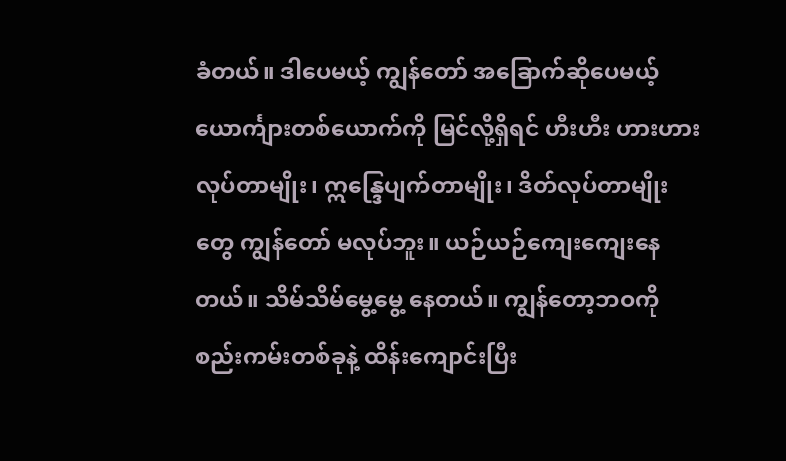ခံတယ်။ ဒါပေမယ့် ကျွန်တော် အခြောက်ဆိုပေမယ့် ယောင်္ကျားတစ်ယောက်ကို မြင်လို့ရှိရင် ဟီးဟီး ဟားဟား လုပ်တာမျိုး၊ ဣန္ဒြေပျက်တာမျိုး၊ ဒိတ်လုပ်တာမျိုးတွေ ကျွန်တော် မလုပ်ဘူး။ ယဉ်ယဉ်ကျေးကျေးနေတယ်။ သိမ်သိမ်မွေ့မွေ့ နေတယ်။ ကျွန်တော့ဘဝကို စည်းကမ်းတစ်ခုနဲ့ ထိန်းကျောင်းပြီး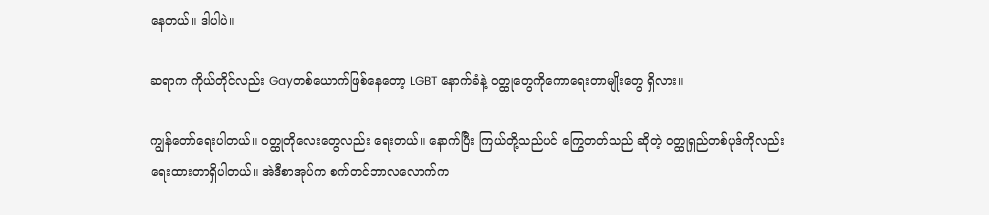နေတယ်။ ဒါပါပဲ။

ဆရာက ကိုယ်တိုင်လည်း Gayတစ်ယောက်ဖြစ်နေတော့ LGBT နောက်ခံနဲ့ ဝတ္ထုတွေကိုကောရေးတာမျိုးတွေ ရှိလား။

ကျွန်တော်ရေးပါတယ်။ ဝတ္ထုတိုလေးတွေလည်း ရေးတယ်။ နောက်ပြီး ကြယ်တို့သည်ပင် ကြွေတတ်သည် ဆိုတဲ့ ဝတ္ထုရှည်တစ်ပုဒ်ကိုလည်း ရေးထားတာရှိပါတယ်။ အဲဒီစာအုပ်က စက်တင်ဘာလလောက်က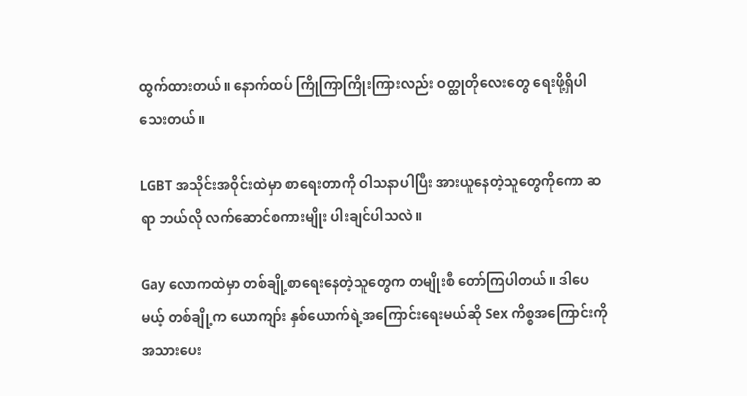ထွက်ထားတယ်။ နောက်ထပ် ကြိုကြာကြိုးကြားလည်း ဝတ္ထုတိုလေးတွေ ရေးဖို့ရှိပါသေးတယ်။

LGBT အသိုင်းအဝိုင်းထဲမှာ စာရေးတာကို ဝါသနာပါပြီး အားယူနေတဲ့သူတွေကိုကော ဆရာ ဘယ်လို လက်ဆောင်စကားမျိုး ပါးချင်ပါသလဲ။

Gay လောကထဲမှာ တစ်ချို့စာရေးနေတဲ့သူတွေက တမျိုးစီ တော်ကြပါတယ်။ ဒါပေမယ့် တစ်ချို့က ယောကျာ်း နှစ်ယောက်ရဲ့အကြောင်းရေးမယ်ဆို Sex ကိစ္စအကြောင်းကို အသားပေး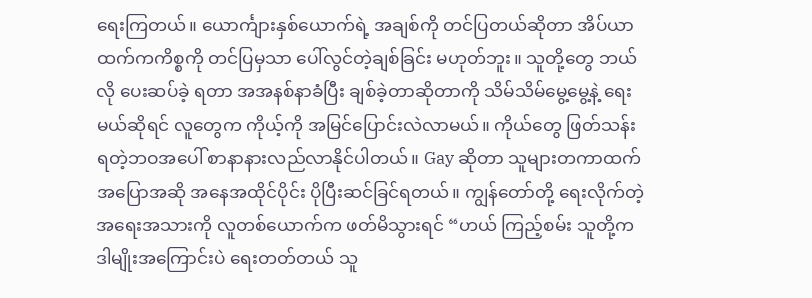ရေးကြတယ်။ ယောင်္ကျားနှစ်ယောက်ရဲ့ အချစ်ကို တင်ပြတယ်ဆိုတာ အိပ်ယာထက်ကကိစ္စကို တင်ပြမှသာ ပေါ်လွင်တဲ့ချစ်ခြင်း မဟုတ်ဘူး။ သူတို့တွေ ဘယ်လို ပေးဆပ်ခဲ့ ရတာ အအနစ်နာခံပြီး ချစ်ခဲ့တာဆိုတာကို သိမ်သိမ်မွေ့မွေ့နဲ့ ရေးမယ်ဆိုရင် လူတွေက ကိုယ့်ကို အမြင်ပြောင်းလဲလာမယ်။ ကိုယ်တွေ ဖြတ်သန်းရတဲ့ဘဝအပေါ် စာနာနားလည်လာနိုင်ပါတယ်။ Gay ဆိုတာ သူများတကာထက် အပြောအဆို အနေအထိုင်ပိုင်း ပိုပြီးဆင်ခြင်ရတယ်။ ကျွန်တော်တို့ ရေးလိုက်တဲ့အရေးအသားကို လူတစ်ယောက်က ဖတ်မိသွားရင် “ဟယ် ကြည့်စမ်း သူတို့က ဒါမျိုးအကြောင်းပဲ ရေးတတ်တယ် သူ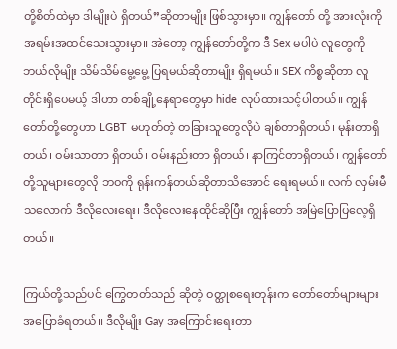တို့စိတ်ထဲမှာ ဒါမျိုးပဲ ရှိတယ်”ဆိုတာမျိုး ဖြစ်သွားမှာ။ ကျွန်တော် တို့ အားလုံးကို အရမ်းအထင်သေးသွားမှာ။ အဲတော့ ကျွန်တော်တို့က ဒီ Sex မပါပဲ လူတွေကို ဘယ်လိုမျိုး သိမ်သိမ်မွေ့မွေ့ ပြရမယ်ဆိုတာမျိုး ရှိရမယ်။ SEX ကိစ္စဆိုတာ လူတိုင်းရှိပေမယ့် ဒါဟာ တစ်ချို့နေရာတွေမှာ hide လုပ်ထားသင့်ပါတယ်။ ကျွန်တော်တို့တွေဟာ LGBT မဟုတ်တဲ့ တခြားသူတွေလိုပဲ ချစ်တာရှိတယ်၊ မုန်းတာရှိတယ်၊ ဝမ်းသာတာ ရှိတယ်၊ ဝမ်းနည်းတာ ရှိတယ်၊ နာကြင်တာရှိတယ်၊ ကျွန်တော်တို့သူများတွေလို ဘဝကို ရုန်းကန်တယ်ဆိုတာသိအောင် ရေးရမယ်။ လက် လှမ်းမီသလောက် ဒီလိုလေးရေး၊ ဒီလိုလေးနေထိုင်ဆိုပြီး ကျွန်တော် အမြဲပြောပြလေ့ရှိတယ်။

ကြယ်တို့သည်ပင် ကြွေတတ်သည် ဆိုတဲ့ ဝတ္ထုစရေးတုန်းက တော်တော်များများ အပြောခံရတယ်။ ဒီလိုမျိုး Gay အကြောင်းရေးတာ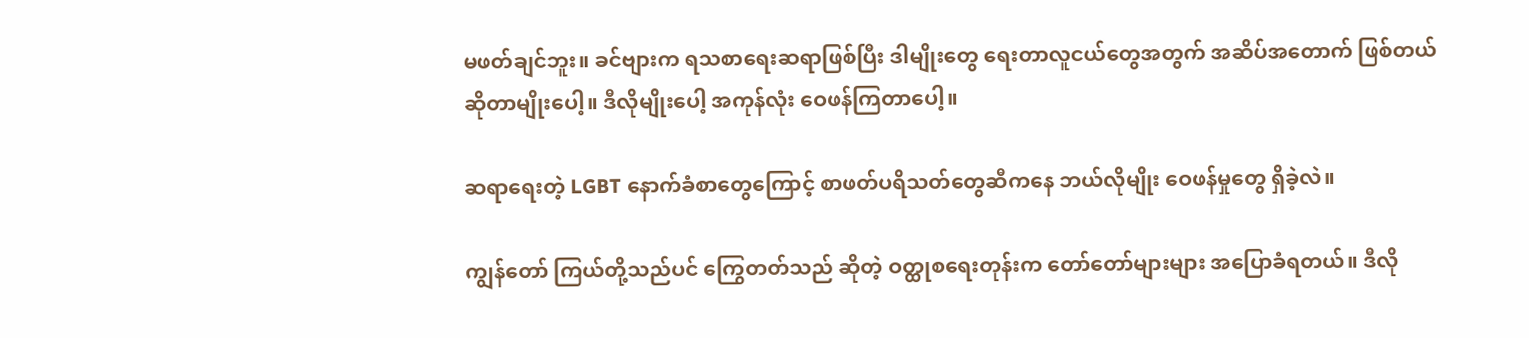မဖတ်ချင်ဘူး။ ခင်ဗျားက ရသစာရေးဆရာဖြစ်ပြီး ဒါမျိုးတွေ ရေးတာလူငယ်တွေအတွက် အဆိပ်အတောက် ဖြစ်တယ်ဆိုတာမျိုးပေါ့။ ဒီလိုမျိုးပေါ့ အကုန်လုံး ဝေဖန်ကြတာပေါ့။

ဆရာရေးတဲ့ LGBT နောက်ခံစာတွေကြောင့် စာဖတ်ပရိသတ်တွေဆီကနေ ဘယ်လိုမျိုး ဝေဖန်မှုတွေ ရှိခဲ့လဲ။

ကျွန်တော် ကြယ်တို့သည်ပင် ကြွေတတ်သည် ဆိုတဲ့ ဝတ္ထုစရေးတုန်းက တော်တော်များများ အပြောခံရတယ်။ ဒီလို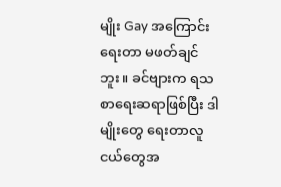မျိုး Gay အကြောင်းရေးတာ မဖတ်ချင်ဘူး။ ခင်ဗျားက ရသစာရေးဆရာဖြစ်ပြီး ဒါမျိုးတွေ ရေးတာလူငယ်တွေအ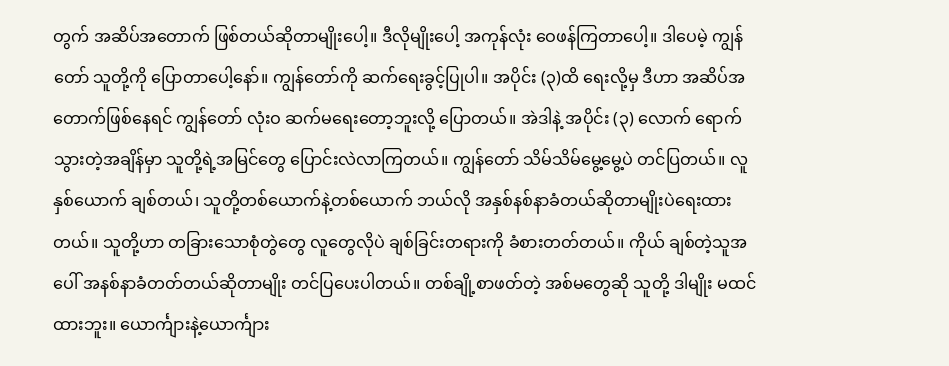တွက် အဆိပ်အတောက် ဖြစ်တယ်ဆိုတာမျိုးပေါ့။ ဒီလိုမျိုးပေါ့ အကုန်လုံး ဝေဖန်ကြတာပေါ့။ ဒါပေမဲ့ ကျွန်တော် သူတို့ကို ပြောတာပေါ့နော်။ ကျွန်တော်ကို ဆက်ရေးခွင့်ပြုပါ။ အပိုင်း (၃)ထိ ရေးလို့မှ ဒီဟာ အဆိပ်အတောက်ဖြစ်နေရင် ကျွန်တော် လုံးဝ ဆက်မရေးတော့ဘူးလို့ ပြောတယ်။ အဲဒါနဲ့ အပိုင်း (၃) လောက် ရောက်သွားတဲ့အချိန်မှာ သူတို့ရဲ့အမြင်တွေ ပြောင်းလဲလာကြတယ်။ ကျွန်တော် သိမ်သိမ်မွေ့မွေ့ပဲ တင်ပြတယ်။ လူနှစ်ယောက် ချစ်တယ်၊ သူတို့တစ်ယောက်နဲ့တစ်ယောက် ဘယ်လို အနှစ်နစ်နာခံတယ်ဆိုတာမျိုးပဲရေးထားတယ်။ သူတို့ဟာ တခြားသောစုံတွဲတွေ လူတွေလိုပဲ ချစ်ခြင်းတရားကို ခံစားတတ်တယ်။ ကိုယ် ချစ်တဲ့သူအပေါ် အနစ်နာခံတတ်တယ်ဆိုတာမျိုး တင်ပြပေးပါတယ်။ တစ်ချို့စာဖတ်တဲ့ အစ်မတွေဆို သူတို့ ဒါမျိုး မထင်ထားဘူး။ ယောင်္ကျားနဲ့ယောင်္ကျား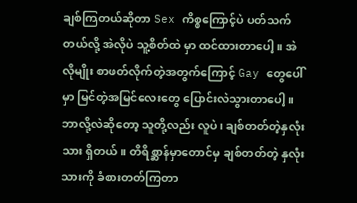ချစ်ကြတယ်ဆိုတာ Sex ကိစ္စကြောင့်ပဲ ပတ်သက်တယ်လို့ အဲလိုပဲ သူ့စိတ်ထဲ မှာ ထင်ထားတာပေါ့။ အဲလိုမျိုး စာဖတ်လိုက်တဲ့အတွက်ကြောင့် Gay တွေပေါ်မှာ မြင်တဲ့အမြင်လေးတွေ ပြောင်းလဲသွားတာပေါ့။ ဘာလို့လဲဆိုတော့ သူတို့လည်း လူပဲ၊ ချစ်တတ်တဲ့နှလုံးသား ရှိတယ်။ တိရိစ္ဆာန်မှာတောင်မှ ချစ်တတ်တဲ့ နှလုံးသားကို ခံစားတတ်ကြတာ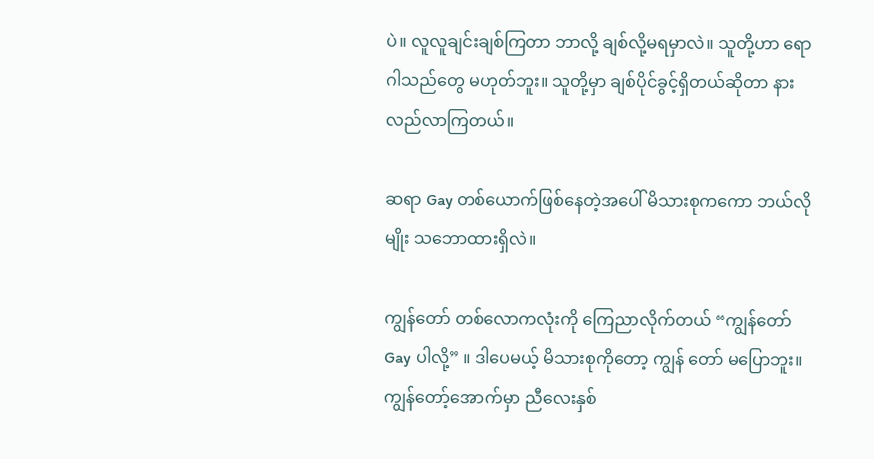ပဲ။ လူလူချင်းချစ်ကြတာ ဘာလို့ ချစ်လို့မရမှာလဲ။ သူတို့ဟာ ရောဂါသည်တွေ မဟုတ်ဘူး။ သူတို့မှာ ချစ်ပိုင်ခွင့်ရှိတယ်ဆိုတာ နားလည်လာကြတယ်။

ဆရာ Gay တစ်ယောက်ဖြစ်နေတဲ့အပေါ် မိသားစုကကော ဘယ်လိုမျိုး သဘောထားရှိလဲ။

ကျွန်တော် တစ်လောကလုံးကို ကြေညာလိုက်တယ် “ကျွန်တော် Gay ပါလို့” ။ ဒါပေမယ့် မိသားစုကိုတော့ ကျွန် တော် မပြောဘူး။ ကျွန်တော့်အောက်မှာ ညီလေးနှစ်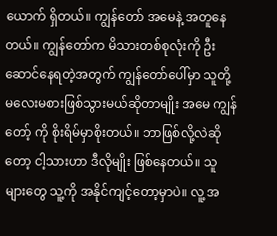ယောက် ရှိတယ်။ ကျွန်တော် အမေနဲ့ အတူနေတယ်။ ကျွန်တော်က မိသားတစ်စုလုံးကို ဦးဆောင်နေရတဲ့အတွက် ကျွန်တော်ပေါ်မှာ သူတို့ မလေးမစားဖြစ်သွားမယ်ဆိုတာမျိုး အမေ ကျွန်တော့် ကို စိုးရိမ်မှာစိုးတယ်။ ဘာဖြစ်လို့လဲဆိုတော့ ငါ့သားဟာ ဒီလိုမျိုး ဖြစ်နေတယ်။ သူများတွေ သူ့ကို အနိုင်ကျင့်တော့မှာပဲ။ လူ့ အ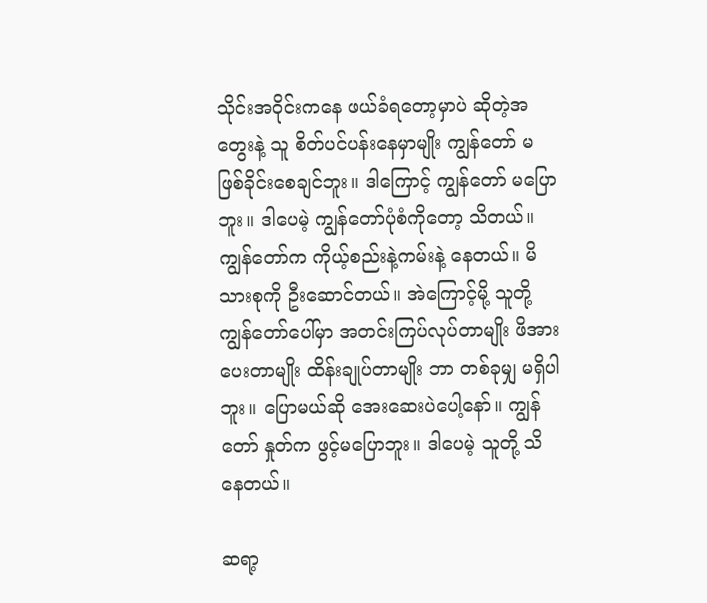သိုင်းအဝိုင်းကနေ ဖယ်ခံရတော့မှာပဲ ဆိုတဲ့အတွေးနဲ့ သူ စိတ်ပင်ပန်းနေမှာမျိုး ကျွန်တော် မဖြစ်ခိုင်းစေချင်ဘူး။ ဒါကြောင့် ကျွန်တော် မပြောဘူး။ ဒါပေမဲ့ ကျွန်တော်ပုံစံကိုတော့ သိတယ်။ ကျွန်တော်က ကိုယ့်စည်းနဲ့ကမ်းနဲ့ နေတယ်။ မိသားစုကို ဦးဆောင်တယ်။ အဲကြောင့်မို့ သူတို့ ကျွန်တော်ပေါ်မှာ အတင်းကြပ်လုပ်တာမျိုး ဖိအားပေးတာမျိုး ထိန်းချုပ်တာမျိုး ဘာ တစ်ခုမျှ မရှိပါဘူး။ ပြောမယ်ဆို အေးဆေးပဲပေါ့နော်။ ကျွန်တော် နှုတ်က ဖွင့်မပြောဘူး။ ဒါပေမဲ့ သူတို့ သိနေတယ်။

ဆရာ့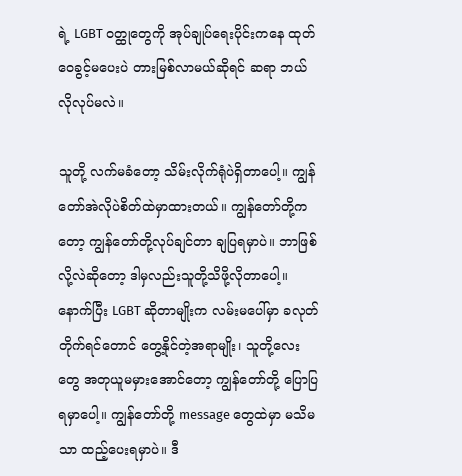ရဲ့ LGBT ဝတ္ထုတွေကို အုပ်ချုပ်ရေးပိုင်းကနေ ထုတ်ဝေခွင့်မပေးပဲ တားမြစ်လာမယ်ဆိုရင် ဆရာ ဘယ်လိုလုပ်မလဲ။

သူတို့ လက်မခံတော့ သိမ်းလိုက်ရုံပဲရှိတာပေါ့။ ကျွန်တော်အဲလိုပဲစိတ်ထဲမှာထားတယ်။ ကျွန်တော်တို့ကတော့ ကျွန်တော်တို့လုပ်ချင်တာ ချပြရမှာပဲ။ ဘာဖြစ်လို့လဲဆိုတော့ ဒါမှလည်းသူတို့သိဖို့လိုတာပေါ့။ နောက်ပြီး LGBT ဆိုတာမျိုးက လမ်းမပေါ်မှာ ခလုတ်တိုက်ရင်တောင် တွေ့နိုင်တဲ့အရာမျိုး၊ သူတို့လေးတွေ အတုယူမမှားအောင်တော့ ကျွန်တော်တို့ ပြောပြ ရမှာပေါ့။ ကျွန်တော်တို့ message တွေထဲမှာ မသိမသာ ထည့်ပေးရမှာပဲ။ ဒီ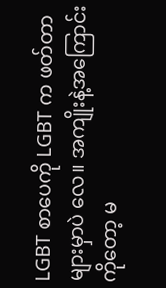LGBT စာပေကို LGBT က ဖတ်တာများမှာပဲ လေ။ အကျိုးနဲ့အကြောင်းကိုတော့ မ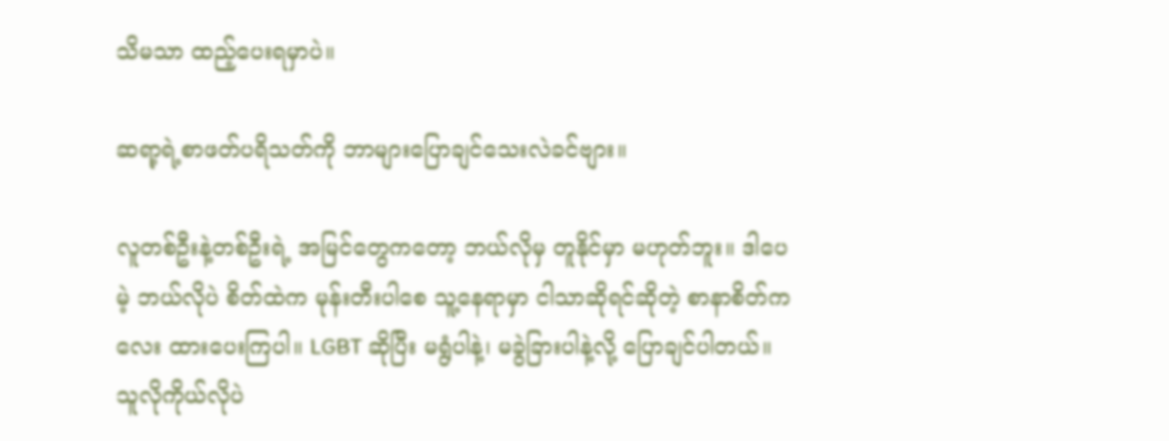သိမသာ ထည့်ပေးရမှာပဲ။

ဆရာ့ရဲ့စာဖတ်ပရိသတ်ကို ဘာများပြောချင်သေးလဲခင်ဗျား။

လူတစ်ဦးနဲ့တစ်ဦးရဲ့ အမြင်တွေကတော့ ဘယ်လိုမှ တူနိုင်မှာ မဟုတ်ဘူး။ ဒါပေမဲ့ ဘယ်လိုပဲ စိတ်ထဲက မုန်းတီးပါစေ သူ့နေရာမှာ ငါသာဆိုရင်ဆိုတဲ့ စာနာစိတ်ကလေး ထားပေးကြပါ။ LGBT ဆိုပြီး မရွံပါနဲ့၊ မခွဲခြားပါနဲ့လို့ ပြောချင်ပါတယ်။ သူလိုကိုယ်လိုပဲ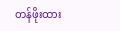တန်ဖိုးထား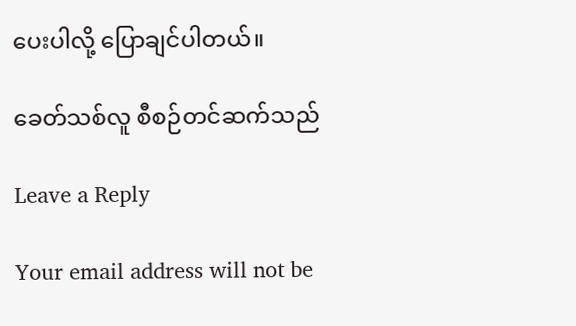ပေးပါလို့ ပြောချင်ပါတယ်။

ခေတ်သစ်လူ စီစဉ်တင်ဆက်သည်

Leave a Reply

Your email address will not be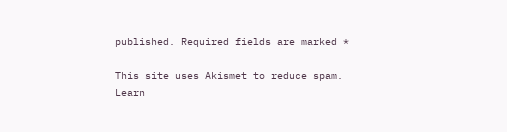published. Required fields are marked *

This site uses Akismet to reduce spam. Learn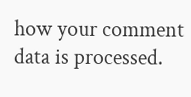how your comment data is processed.